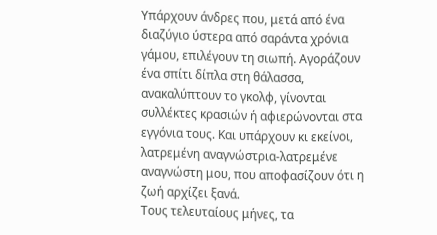Υπάρχουν άνδρες που, μετά από ένα διαζύγιο ύστερα από σαράντα χρόνια γάμου, επιλέγουν τη σιωπή. Αγοράζουν ένα σπίτι δίπλα στη θάλασσα, ανακαλύπτουν το γκολφ, γίνονται συλλέκτες κρασιών ή αφιερώνονται στα εγγόνια τους. Και υπάρχουν κι εκείνοι, λατρεμένη αναγνώστρια-λατρεμένε αναγνώστη μου, που αποφασίζουν ότι η ζωή αρχίζει ξανά.
Τους τελευταίους μήνες, τα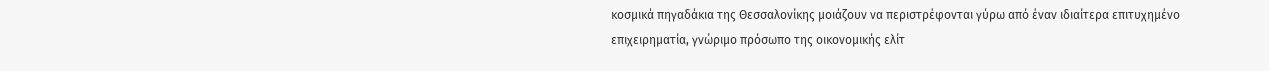κοσμικά πηγαδάκια της Θεσσαλονίκης μοιάζουν να περιστρέφονται γύρω από έναν ιδιαίτερα επιτυχημένο επιχειρηματία, γνώριμο πρόσωπο της οικονομικής ελίτ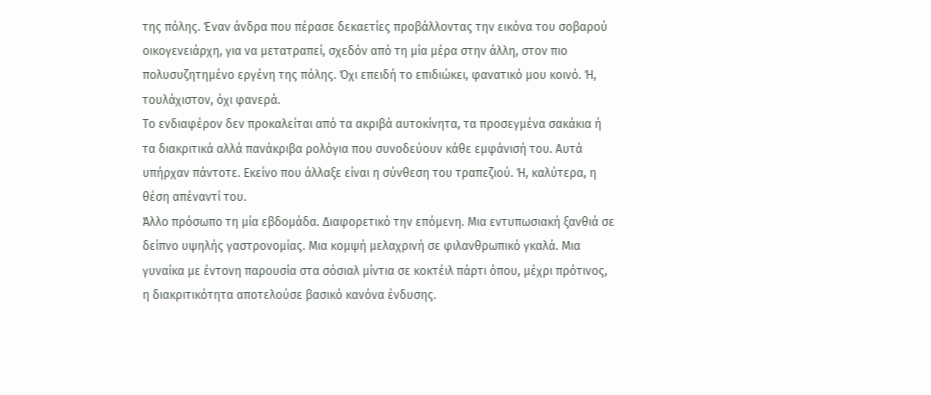της πόλης. Έναν άνδρα που πέρασε δεκαετίες προβάλλοντας την εικόνα του σοβαρού οικογενειάρχη, για να μετατραπεί, σχεδόν από τη μία μέρα στην άλλη, στον πιο πολυσυζητημένο εργένη της πόλης. Όχι επειδή το επιδιώκει, φανατικό μου κοινό. Ή, τουλάχιστον, όχι φανερά.
Το ενδιαφέρον δεν προκαλείται από τα ακριβά αυτοκίνητα, τα προσεγμένα σακάκια ή τα διακριτικά αλλά πανάκριβα ρολόγια που συνοδεύουν κάθε εμφάνισή του. Αυτά υπήρχαν πάντοτε. Εκείνο που άλλαξε είναι η σύνθεση του τραπεζιού. Ή, καλύτερα, η θέση απέναντί του.
Άλλο πρόσωπο τη μία εβδομάδα. Διαφορετικό την επόμενη. Μια εντυπωσιακή ξανθιά σε δείπνο υψηλής γαστρονομίας. Μια κομψή μελαχρινή σε φιλανθρωπικό γκαλά. Μια γυναίκα με έντονη παρουσία στα σόσιαλ μίντια σε κοκτέιλ πάρτι όπου, μέχρι πρότινος, η διακριτικότητα αποτελούσε βασικό κανόνα ένδυσης.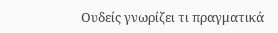Ουδείς γνωρίζει τι πραγματικά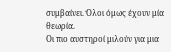συμβαίνει. Όλοι όμως έχουν μία θεωρία.
Οι πιο αυστηροί μιλούν για μια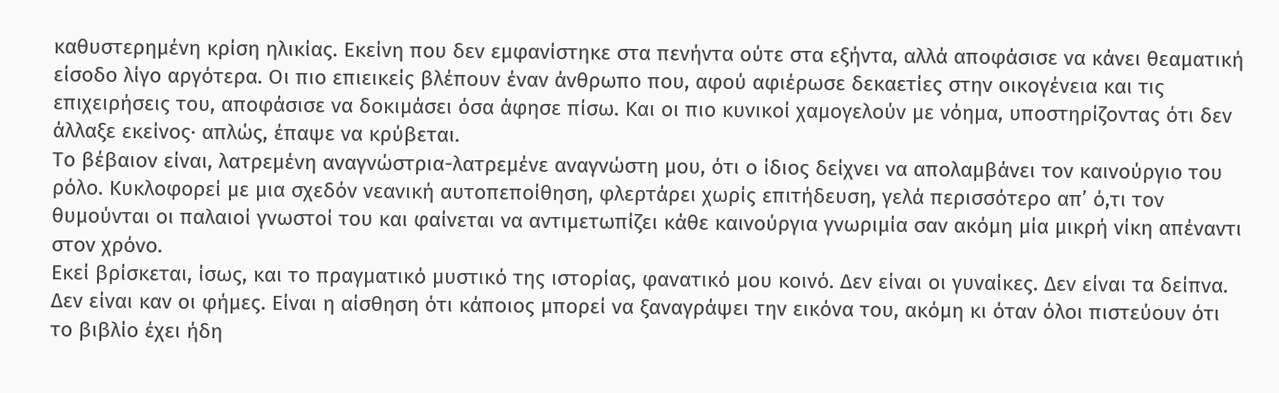καθυστερημένη κρίση ηλικίας. Εκείνη που δεν εμφανίστηκε στα πενήντα ούτε στα εξήντα, αλλά αποφάσισε να κάνει θεαματική είσοδο λίγο αργότερα. Οι πιο επιεικείς βλέπουν έναν άνθρωπο που, αφού αφιέρωσε δεκαετίες στην οικογένεια και τις επιχειρήσεις του, αποφάσισε να δοκιμάσει όσα άφησε πίσω. Και οι πιο κυνικοί χαμογελούν με νόημα, υποστηρίζοντας ότι δεν άλλαξε εκείνος· απλώς, έπαψε να κρύβεται.
Το βέβαιον είναι, λατρεμένη αναγνώστρια-λατρεμένε αναγνώστη μου, ότι ο ίδιος δείχνει να απολαμβάνει τον καινούργιο του ρόλο. Κυκλοφορεί με μια σχεδόν νεανική αυτοπεποίθηση, φλερτάρει χωρίς επιτήδευση, γελά περισσότερο απ’ ό,τι τον θυμούνται οι παλαιοί γνωστοί του και φαίνεται να αντιμετωπίζει κάθε καινούργια γνωριμία σαν ακόμη μία μικρή νίκη απέναντι στον χρόνο.
Εκεί βρίσκεται, ίσως, και το πραγματικό μυστικό της ιστορίας, φανατικό μου κοινό. Δεν είναι οι γυναίκες. Δεν είναι τα δείπνα. Δεν είναι καν οι φήμες. Είναι η αίσθηση ότι κάποιος μπορεί να ξαναγράψει την εικόνα του, ακόμη κι όταν όλοι πιστεύουν ότι το βιβλίο έχει ήδη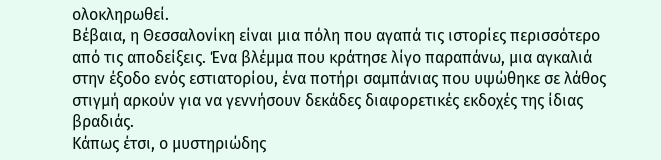ολοκληρωθεί.
Βέβαια, η Θεσσαλονίκη είναι μια πόλη που αγαπά τις ιστορίες περισσότερο από τις αποδείξεις. Ένα βλέμμα που κράτησε λίγο παραπάνω, μια αγκαλιά στην έξοδο ενός εστιατορίου, ένα ποτήρι σαμπάνιας που υψώθηκε σε λάθος στιγμή αρκούν για να γεννήσουν δεκάδες διαφορετικές εκδοχές της ίδιας βραδιάς.
Κάπως έτσι, ο μυστηριώδης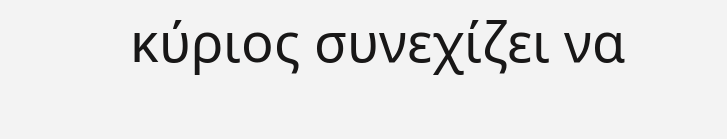κύριος συνεχίζει να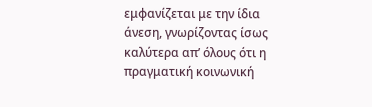εμφανίζεται με την ίδια άνεση, γνωρίζοντας ίσως καλύτερα απ’ όλους ότι η πραγματική κοινωνική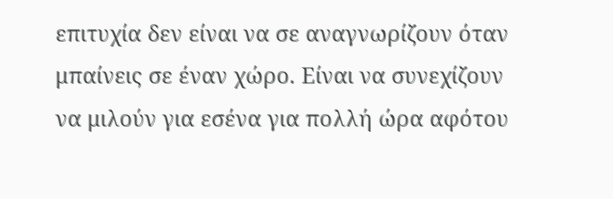επιτυχία δεν είναι να σε αναγνωρίζουν όταν μπαίνεις σε έναν χώρο. Είναι να συνεχίζουν να μιλούν για εσένα για πολλή ώρα αφότου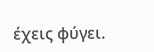έχεις φύγει.